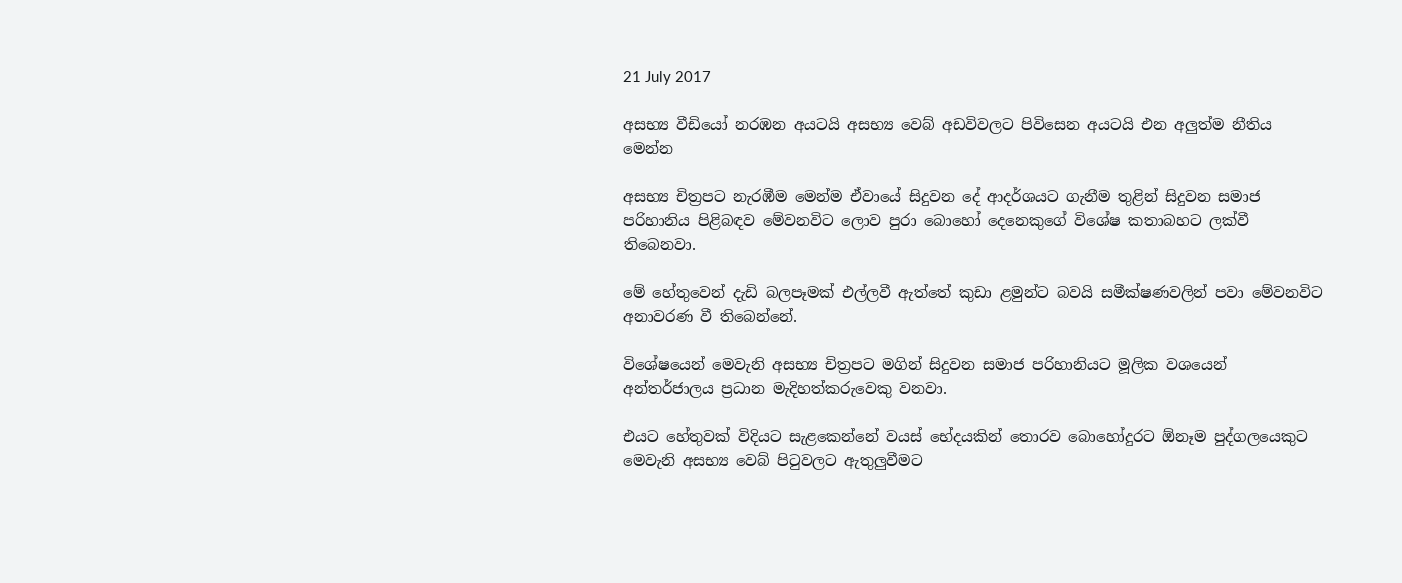21 July 2017

අසභ්‍ය වීඩියෝ නරඹන අයටයි අසභ්‍ය වෙබ් අඩවිවලට පිවිසෙන අයටයි එන අලුත්ම නීතිය මෙන්න

අසභ්‍ය චිත්‍රපට නැරඹීම මෙන්ම ඒවායේ සිදුවන දේ ආදර්ශයට ගැනීම තුළින් සිදුවන සමාජ පරිහානිය පිළිබඳව මේවනවිට ලොව පුරා බොහෝ දෙනෙකුගේ විශේෂ කතාබහට ලක්වී තිබෙනවා.

මේ හේතුවෙන් දැඩි බලපෑමක් එල්ලවී ඇත්තේ කුඩා ළමුන්ට බවයි සමීක්ෂණවලින් පවා මේවනවිට අනාවරණ වී තිබෙන්නේ.

විශේෂයෙන් මෙවැනි අසභ්‍ය චිත්‍රපට මගින් සිදුවන සමාජ පරිහානියට මූලික වශයෙන් අන්තර්ජාලය ප්‍රධාන මැදිහත්කරුවෙකු වනවා.

එයට හේතුවක් විදියට සැළකෙන්නේ වයස් භේදයකින් තොරව බොහෝදුරට ඕනෑම පුද්ගලයෙකුට මෙවැනි අසභ්‍ය වෙබ් පිටුවලට ඇතුලුවීමට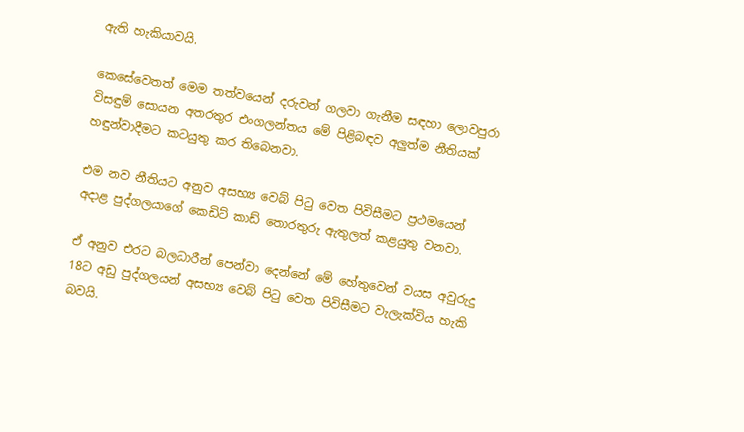ඇති හැකියාවයි.

කෙසේවෙතත් මෙම තත්වයෙන් දරුවන් ගලවා ගැනීම සඳහා ලොවපුරා විසඳුම් සොයන අතරතුර එංගලන්තය මේ පිළිබඳව අලුත්ම නීතියක් හඳුන්වාදීමට කටයුතු කර තිබෙනවා.

එම නව නීතියට අනුව අසභ්‍ය වෙබ් පිටු වෙත පිවිසීමට ප්‍රථමයෙන් අදාළ පුද්ගලයාගේ කෙඩිට් කාඩ් තොරතුරු ඇතුලත් කළයුතු වනවා.

ඒ අනුව එරට බලධාරීන් පෙන්වා දෙන්නේ මේ හේතුවෙන් වයස අවුරුදු 18ට අඩු පුද්ගලයන් අසභ්‍ය වෙබ් පිටු වෙත පිවිසීමට වැලැක්විය හැකි බවයි.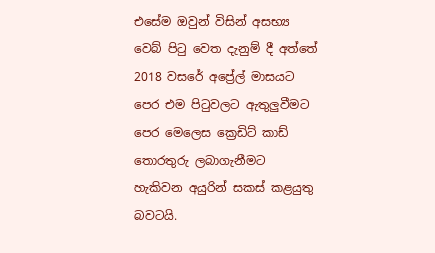එසේම ඔවුන් විසින් අසභ්‍ය වෙබ් පිටු වෙත දැනුම් දී අත්තේ 2018 වසරේ අප්‍රේල් මාසයට පෙර එම පිටුවලට ඇතුලුවීමට පෙර මෙලෙස ක්‍රෙඩිට් කාඩ් තොරතුරු ලබාගැනීමට හැකිවන අයුරින් සකස් කළයුතු බවටයි.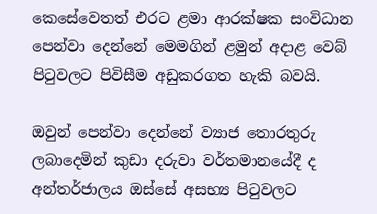කෙසේවෙතත් එරට ළමා ආරක්ෂක සංවිධාන පෙන්වා දෙන්නේ මෙමගින් ළමුන් අදාළ වෙබ් පිටුවලට පිවිසීම අඩුකරගත හැකි බවයි.

ඔවුන් පෙන්වා දෙන්නේ ව්‍යාජ තොරතුරු ලබාදෙමින් කුඩා දරුවා වර්තමානයේදී ද අන්තර්ජාලය ඔස්සේ අසභ්‍ය පිටුවලට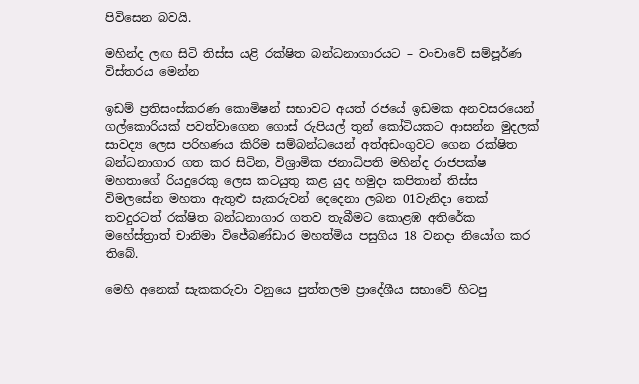පිවිසෙන බවයි.

මහින්ද ලඟ සිටි තිස්ස යළි රක්ෂිත බන්ධනාගාරයට – වංචාවේ සම්පූර්ණ විස්තරය මෙන්න

ඉඩම් ප්‍රතිසංස්කරණ කොමිෂන් සභාවට අයත් රජයේ ඉඩමක අනවසරයෙන් ගල්කොරියක් පවත්වාගෙන ගොස් රුපියල් තුන් කෝටියකට ආසන්න මුදලක් සාවද්‍ය ලෙස පරිහණය කිරිම සම්බන්ධයෙන් අත්අඩංගුවට ගෙන රක්ෂිත බන්ධනාගාර ගත කර සිටින, විශ්‍රාමික ජනාධිපති මහින්ද රාජපක්ෂ මහතාගේ රියදුරෙකු ලෙස කටයුතු කළ යුද හමුදා කපිතාන් තිස්ස විමලසේන මහතා ඇතුළු සැකරුවන් දෙදෙනා ලබන 01වැනිදා තෙක් තවදුරටත් රක්ෂිත බන්ධනාගාර ගතව තැබීමට කොළඹ අතිරේක මහේස්ත්‍රාත් චානිමා විජේබණ්ඩාර මහත්මිය පසුගිය 18 වනදා නියෝග කර තිබේ.

මෙහි අනෙක් සැකකරුවා වනුයෙ පුත්තලම ප්‍රාදේශීය සභාවේ හිටපු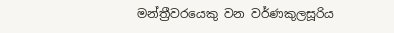මන්ත්‍රීවරයෙකු වන වර්ණකුලසූරිය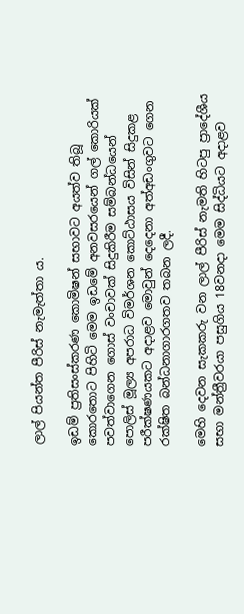ලාල් පියන්ත පීරිස් නැමැත්තා ය.

ඉඩම් ප්‍රතිසංස්කරණ කොමිෂන් සභාවට අයත්ව තිබූ කොරතොට පිහිටි මෙම ඉඩමේ අනවසරයෙන් ගල් කොරියක් පවත්වාගෙන ගොස් වංචාවක් සිදුකිරීම සම්බන්ධයෙන් පොලිස් මූල්‍ය අපරාධ විමර්ශන කොට්ඨාසය විසින් සිදුකළ පරීක්ෂණයකට අදාළව මොවුන් දෙදෙනා අත්අඩංගුවට ගෙන රක්ෂිත බන්ධනාගාරගතව තබන ලදී.

මෙහි දෙවන සැකකරු වන ලාල් පීරිස් නැමති හිටපු ප්‍රාදේශීය සභා මන්ත්‍රීවරයා පසුගිය 18වනදා මෙම සිද්ධියට අදාළව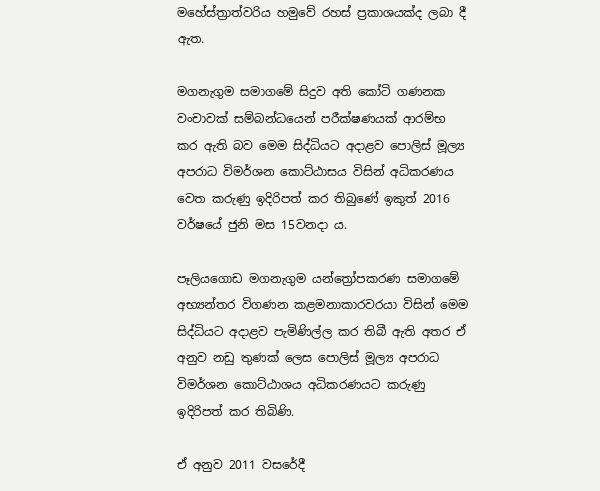මහේස්ත්‍රාත්වරිය හමුවේ රහස් ප්‍රකාශයක්ද ලබා දී ඇත.

මගනැගුම සමාගමේ සිදුව අති කෝටි ගණනක වංචාවක් සම්බන්ධයෙන් පරීක්ෂණයක් ආරම්භ කර ඇති බව මෙම සිද්ධියට අදාළව පොලිස් මූල්‍ය අපරාධ විමර්ශන කොට්ඨාසය විසින් අධිකරණය වෙත කරුණු ඉදිරිපත් කර තිබුණේ ඉකුත් 2016 වර්ෂයේ ජුනි මස 15වනදා ය.

පෑලියගොඩ මගනැගුම යන්ත්‍රෝපකරණ සමාගමේ අභ්‍යන්තර විගණන කළමනාකාරවරයා විසින් මෙම සිද්ධියට අදාළව පැමිණිල්ල කර තිබී ඇති අතර ඒ අනුව නඩු තුණක් ලෙස පොලිස් මූල්‍ය අපරාධ විමර්ශන කොට්ඨාශය අධිකරණයට කරුණු ඉදිරිපත් කර තිබිණි.

ඒ අනුව 2011 වසරේදී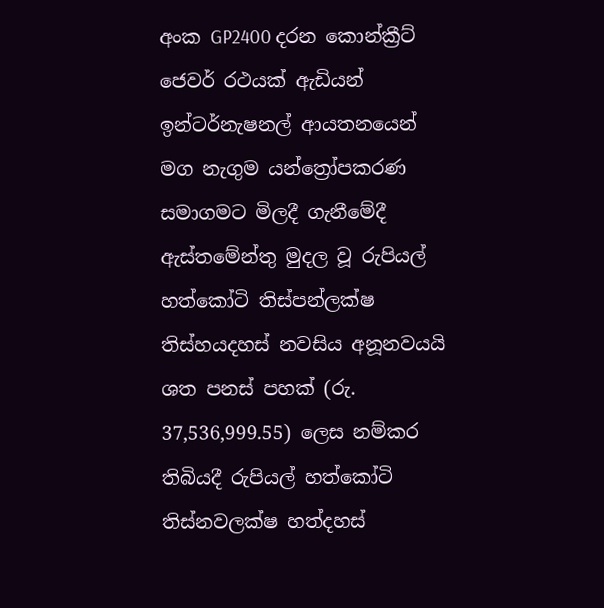අංක GP2400 දරන කොන්ක්‍රීට් ජෙවර් රථයක් ඇඩියන් ඉන්ටර්නැෂනල් ආයතනයෙන් මග නැගුම යන්ත්‍රෝපකරණ සමාගමට මිලදී ගැනීමේදී ඇස්තමේන්තු මුදල වූ රුපියල් හත්කෝටි තිස්පන්ලක්ෂ තිස්හයදහස් නවසිය අනූනවයයි ශත පනස් පහක් (රු. 37,536,999.55) ලෙස නම්කර තිබියදී රුපියල් හත්කෝටි තිස්නවලක්ෂ හත්දහස්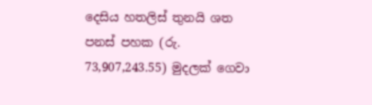දෙසිය හතලිස් තුනයි ශත පනස් පහක (රු. 73,907,243.55) මුදලක් ගෙවා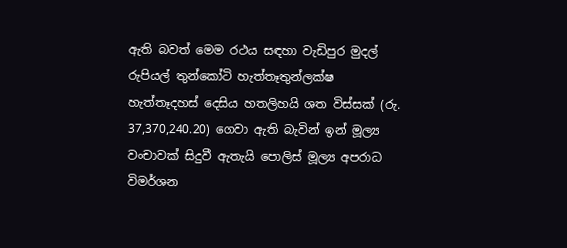ඇති බවත් මෙම රථය සඳහා වැඩිපුර මුදල් රුපියල් තුන්කෝටි හැත්තෑතුන්ලක්ෂ හැත්තෑදහස් දෙසිය හතලිහයි ශත විස්සක් (රු. 37,370,240.20) ගෙවා ඇති බැවින් ඉන් මූල්‍ය වංචාවක් සිදුවී ඇතැයි පොලිස් මූල්‍ය අපරාධ විමර්ශන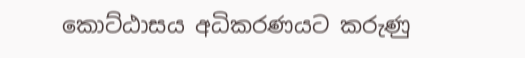කොට්ඨාසය අධිකරණයට කරුණු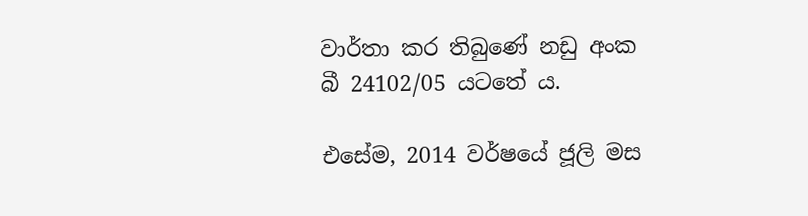වාර්තා කර තිබුණේ නඩු අංක බී 24102/05 යටතේ ය.

එසේම, 2014 වර්ෂයේ ජූලි මස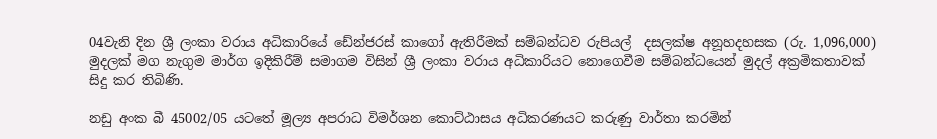04වැනි දින ශ්‍රී ලංකා වරාය අධිකාරියේ ඩේන්ජරස් කාගෝ ඇතිරීමක් සම්බන්ධව රුපියල්  දසලක්ෂ අනූහදහසක (රු. 1,096,000) මුදලක් මග නැගුම මාර්ග ඉදිකිරීම් සමාගම විසින් ශ්‍රී ලංකා වරාය අධිකාරියට නොගෙවීම සම්බන්ධයෙන් මුදල් අක්‍රමිකතාවක් සිදු කර තිබිණි.

නඩු අංක බී 45002/05 යටතේ මූල්‍ය අපරාධ විමර්ශන කොට්ඨාසය අධිකරණයට කරුණු වාර්තා කරමින්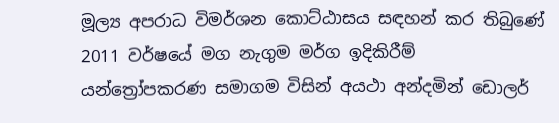මූල්‍ය අපරාධ විමර්ශන කොට්ඨාසය සඳහන් කර තිබුණේ 2011 වර්ෂයේ මග නැගුම මර්ග ඉදිකිරීම් යන්ත්‍රෝපකරණ සමාගම විසින් අයථා අන්දමින් ඩොලර්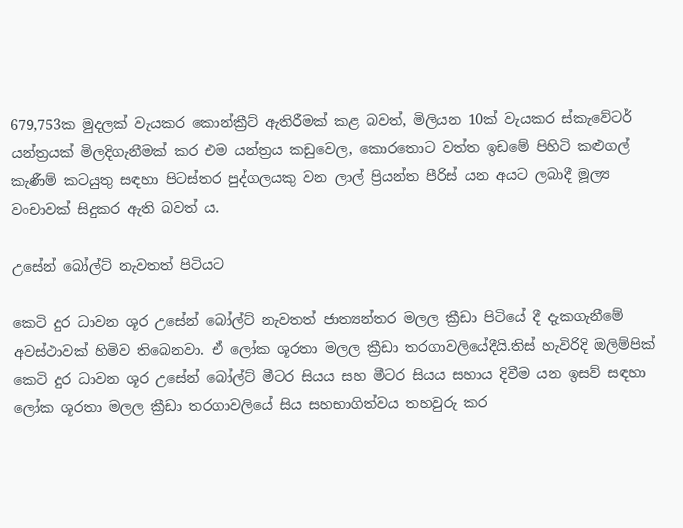679,753ක මුදලක් වැයකර කොන්ක්‍රීට් ඇතිරීමක් කළ බවත්, මිලියන 10ක් වැයකර ස්කැවේටර් යන්ත්‍රයක් මිලදිගැනීමක් කර එම යන්ත්‍රය කඩුවෙල, කොරතොට වත්ත ඉඩමේ පිහිටි කළුගල් කැණීම් කටයුතු සඳහා පිටස්තර පුද්ගලයකු වන ලාල් ප්‍රියන්ත පීරිස් යන අයට ලබාදී මූල්‍ය වංචාවක් සිදුකර ඇති බවත් ය.

උසේන් බෝල්ට් නැවතත් පිටියට

කෙටි දුර ධාවන ශූර උසේන් බෝල්ට් නැවතත් ජාත්‍යන්තර මලල ක්‍රීඩා පිටියේ දී දැකගැනීමේ අවස්ථාවක් හිමිව තිබෙනවා. ඒ ලෝක ශූරතා මලල ක්‍රීඩා තරගාවලියේදීයි.තිස් හැවිරිදි ඔලිම්පික් කෙටි දුර ධාවන ශූර උසේන් බෝල්ට් මීටර සියය සහ මීටර සියය සහාය දිවීම යන ඉසව් සඳහා ලෝක ශූරතා මලල ක්‍රීඩා තරගාවලියේ සිය සහභාගිත්වය තහවුරු කර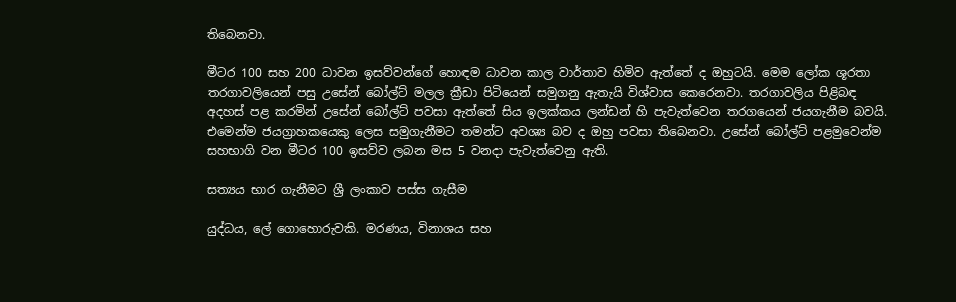තිබෙනවා.

මීටර 100 සහ 200 ධාවන ඉසව්වන්ගේ හොඳම ධාවන කාල වාර්තාව හිමිව ඇත්තේ ද ඔහුටයි. මෙම ලෝක ශූරතා තරගාවලියෙන් පසු උසේන් බෝල්ට් මලල ක්‍රීඩා පිටියෙන් සමුගනු ඇතැයි විශ්වාස කෙරෙනවා. තරගාවලිය පිළිබඳ අදහස් පළ කරමින් උසේන් බෝල්ට් පවසා ඇත්තේ සිය ඉලක්කය ලන්ඩන් හි පැවැත්වෙන තරගයෙන් ජයගැනීම බවයි. එමෙන්ම ජයග්‍රාහකයෙකු ලෙස සමුගැනීමට තමන්ට අවශ්‍ය බව ද ඔහු පවසා තිබෙනවා. උසේන් බෝල්ට් පළමුවෙන්ම සහභාගි වන මීටර 100 ඉසව්ව ලබන මස 5 වනදා පැවැත්වෙනු ඇති.

සත්‍යය භාර ගැනීමට ශ්‍රී ලංකාව පස්ස ගැසීම

යුද්ධය, ලේ ගොහොරුවකි. මරණය, විනාශය සහ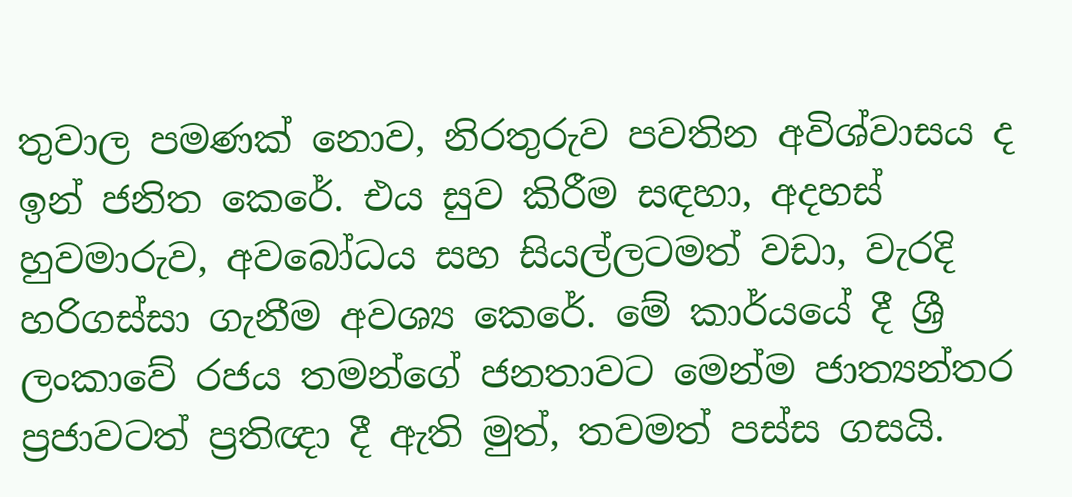තුවාල පමණක් නොව, නිරතුරුව පවතින අවිශ්වාසය ද ඉන් ජනිත කෙරේ. එය සුව කිරීම සඳහා, අදහස් හුවමාරුව, අවබෝධය සහ සියල්ලටමත් වඩා, වැරදි හරිගස්සා ගැනීම අවශ්‍ය කෙරේ. මේ කාර්යයේ දී ශ්‍රී ලංකාවේ රජය තමන්ගේ ජනතාවට මෙන්ම ජාත්‍යන්තර ප්‍රජාවටත් ප්‍රතිඥා දී ඇති මුත්, තවමත් පස්ස ගසයි.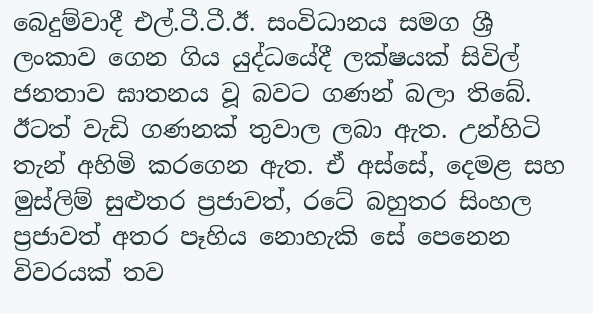බෙදුම්වාදී එල්.ටී.ටී.ඊ. සංවිධානය සමග ශ්‍රී ලංකාව ගෙන ගිය යුද්ධයේදී ලක්ෂයක් සිවිල් ජනතාව ඝාතනය වූ බවට ගණන් බලා තිබේ. ඊටත් වැඩි ගණනක් තුවාල ලබා ඇත. උන්හිටි තැන් අහිමි කරගෙන ඇත. ඒ අස්සේ, දෙමළ සහ මුස්ලිම් සුළුතර ප්‍රජාවත්, රටේ බහුතර සිංහල ප්‍රජාවත් අතර පෑහිය නොහැකි සේ පෙනෙන විවරයක් තව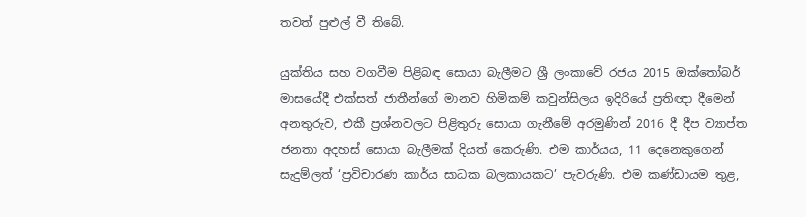තවත් පුළුල් වී තිබේ.

යුක්තිය සහ වගවීම පිළිබඳ සොයා බැලීමට ශ්‍රී ලංකාවේ රජය 2015 ඔක්තෝබර් මාසයේදී එක්සත් ජාතීන්ගේ මානව හිමිකම් කවුන්සිලය ඉදිරියේ ප්‍රතිඥා දීමෙන් අනතුරුව, එකී ප්‍රශ්නවලට පිළිතුරු සොයා ගැනීමේ අරමුණින් 2016 දී දීප ව්‍යාප්ත ජනතා අදහස් සොයා බැලීමක් දියත් කෙරුණි. එම කාර්යය, 11 දෙනෙකුගෙන් සැදුම්ලත් ‘ප්‍රවිචාරණ කාර්ය සාධක බලකායකට’ පැවරුණි. එම කණ්ඩායම තුළ,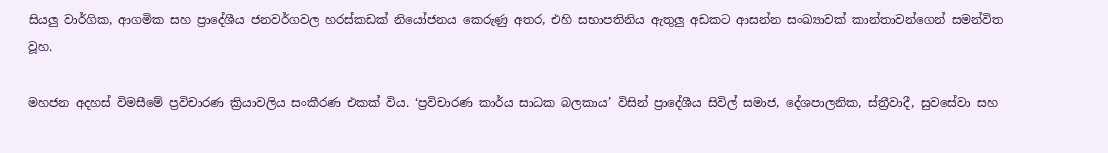සියලු වාර්ගික, ආගමික සහ ප්‍රාදේශීය ජනවර්ගවල හරස්කඩක් නියෝජනය කෙරුණු අතර, එහි සභාපතිනිය ඇතුලු අඩකට ආසන්න සංඛ්‍යාවක් කාන්තාවන්ගෙන් සමන්විත වූහ.

මහජන අදහස් විමසීමේ ප්‍රවිචාරණ ක්‍රියාවලිය සංකීරණ එකක් විය. ‘ප්‍රවිචාරණ කාර්ය සාධක බලකාය’ විසින් ප්‍රාදේශීය සිවිල් සමාජ, දේශපාලනික, ස්ත්‍රීවාදී, සුවසේවා සහ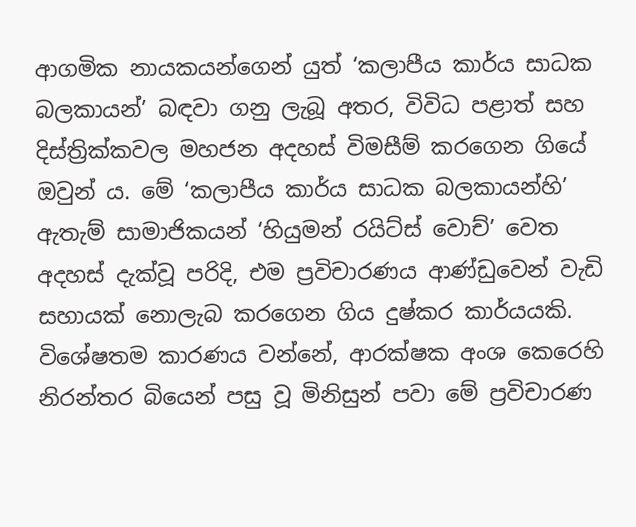ආගමික නායකයන්ගෙන් යුත් ‘කලාපීය කාර්ය සාධක බලකායන්’ බඳවා ගනු ලැබූ අතර, විවිධ පළාත් සහ දිස්ත්‍රික්කවල මහජන අදහස් විමසීම් කරගෙන ගියේ ඔවුන් ය. මේ ‘කලාපීය කාර්ය සාධක බලකායන්හි’ ඇතැම් සාමාජිකයන් ‘හියුමන් රයිට්ස් වොච්’ වෙත අදහස් දැක්වූ පරිදි, එම ප්‍රවිචාරණය ආණ්ඩුවෙන් වැඩි සහායක් නොලැබ කරගෙන ගිය දුෂ්කර කාර්යයකි. විශේෂතම කාරණය වන්නේ, ආරක්ෂක අංශ කෙරෙහි නිරන්තර බියෙන් පසු වූ මිනිසුන් පවා මේ ප්‍රවිචාරණ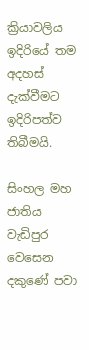ක්‍රියාවලිය ඉදිරියේ තම අදහස් දැක්වීමට ඉදිරිපත්ව තිබීමයි.

සිංහල මහ ජාතිය වැඩිපුර වෙසෙන දකුණේ පවා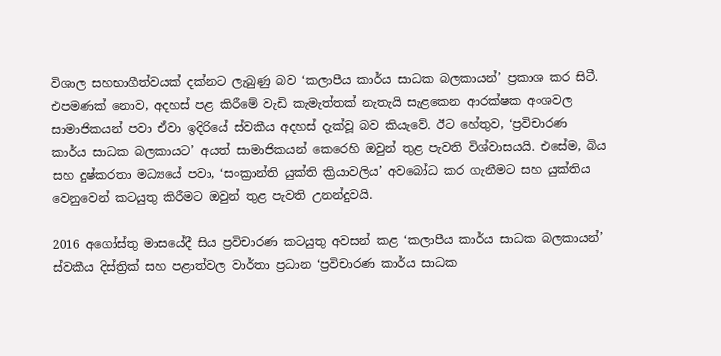විශාල සහභාගීත්වයක් දක්නට ලැබුණු බව ‘කලාපීය කාර්ය සාධක බලකායන්’ ප්‍රකාශ කර සිටී. එපමණක් නොව, අදහස් පළ කිරීමේ වැඩි කැමැත්තක් නැතැයි සැළකෙන ආරක්ෂක අංශවල සාමාජිකයන් පවා ඒවා ඉදිරියේ ස්වකීය අදහස් දැක්වූ බව කියැවේ. ඊට හේතුව, ‘ප්‍රවිචාරණ කාර්ය සාධක බලකායට’ අයත් සාමාජිකයන් කෙරෙහි ඔවුන් තුළ පැවති විශ්වාසයයි. එසේම, බිය සහ දුෂ්කරතා මධ්‍යයේ පවා, ‘සංක්‍රාන්ති යුක්ති ක්‍රියාවලිය’ අවබෝධ කර ගැනීමට සහ යුක්තිය වෙනුවෙන් කටයුතු කිරීමට ඔවුන් තුළ පැවති උනන්දුවයි.

2016 අගෝස්තු මාසයේදී සිය ප්‍රවිචාරණ කටයුතු අවසන් කළ ‘කලාපීය කාර්ය සාධක බලකායන්’ ස්වකීය දිස්ත්‍රික් සහ පළාත්වල වාර්තා ප්‍රධාන ‘ප්‍රවිචාරණ කාර්ය සාධක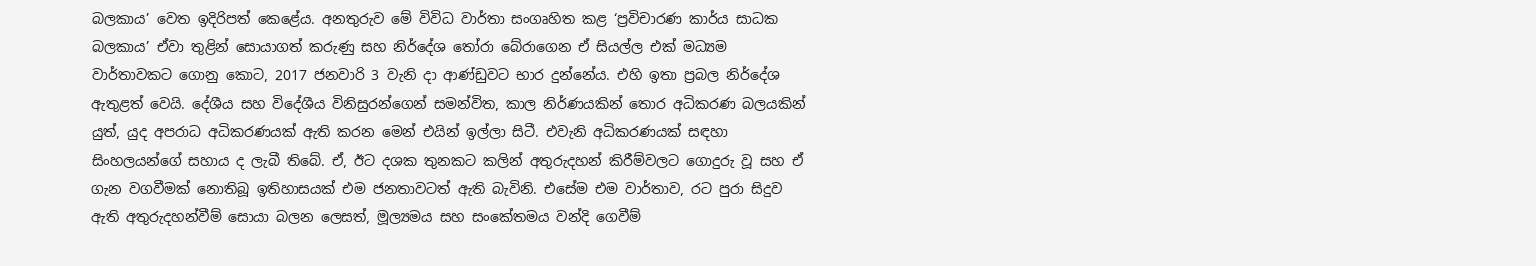බලකාය’ වෙත ඉදිරිපත් කෙළේය. අනතුරුව මේ විවිධ වාර්තා සංගෘහිත කළ ‘ප්‍රවිචාරණ කාර්ය සාධක බලකාය’ ඒවා තුළින් සොයාගත් කරුණු සහ නිර්දේශ තෝරා බේරාගෙන ඒ සියල්ල එක් මධ්‍යම වාර්තාවකට ගොනු කොට, 2017 ජනවාරි 3 වැනි දා ආණ්ඩුවට භාර දුන්නේය. එහි ඉතා ප්‍රබල නිර්දේශ ඇතුළත් වෙයි. දේශීය සහ විදේශීය විනිසුරන්ගෙන් සමන්විත, කාල නිර්ණයකින් තොර අධිකරණ බලයකින් යුත්, යුද අපරාධ අධිකරණයක් ඇති කරන මෙන් එයින් ඉල්ලා සිටී. එවැනි අධිකරණයක් සඳහා සිංහලයන්ගේ සහාය ද ලැබී තිබේ. ඒ, ඊට දශක තුනකට කලින් අතුරුදහන් කිරීම්වලට ගොදුරු වූ සහ ඒ ගැන වගවීමක් නොතිබූ ඉතිහාසයක් එම ජනතාවටත් ඇති බැවිනි. එසේම එම වාර්තාව, රට පුරා සිදුව ඇති අතුරුදහන්වීම් සොයා බලන ලෙසත්, මූල්‍යමය සහ සංකේතමය වන්දි ගෙවීම්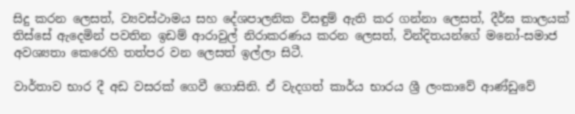සිදු කරන ලෙසත්, ව්‍යවස්ථාමය සහ දේශපාලනික විසඳුම් ඇති කර ගන්නා ලෙසත්, දීර්ඝ කාලයක් තිස්සේ ඇදෙමින් පවතින ඉඩම් ආරාවුල් නිරාකරණය කරන ලෙසත්, වින්දිතයන්ගේ මනෝ-සමාජ අවශ්‍යතා කෙරෙහි තත්පර වන ලෙසත් ඉල්ලා සිටී.

වාර්තාව භාර දී අඩ වසරක් ගෙවී ගොසිනි. ඒ වැදගත් කාර්ය භාරය ශ්‍රී ලංකාවේ ආණ්ඩුවේ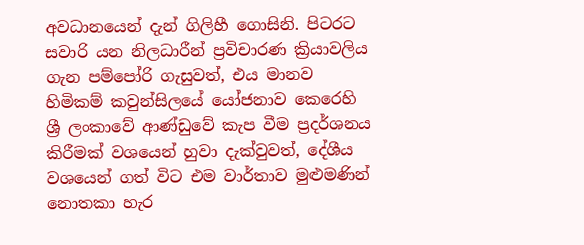අවධානයෙන් දැන් ගිලිහී ගොසිනි. පිටරට සවාරි යන නිලධාරීන් ප්‍රවිචාරණ ක්‍රියාවලිය ගැන පම්පෝරි ගැසුවත්, එය මානව හිමිකම් කවුන්සිලයේ යෝජනාව කෙරෙහි ශ්‍රී ලංකාවේ ආණ්ඩුවේ කැප වීම ප්‍රදර්ශනය කිරීමක් වශයෙන් හුවා දැක්වුවත්, දේශීය වශයෙන් ගත් විට එම වාර්තාව මුළුමණින් නොතකා හැර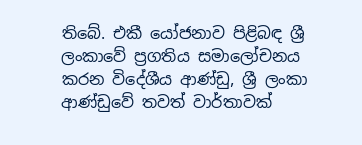තිබේ. එකී යෝජනාව පිළිබඳ ශ්‍රී ලංකාවේ ප්‍රගතිය සමාලෝචනය කරන විදේශීය ආණ්ඩු, ශ්‍රී ලංකා ආණ්ඩුවේ තවත් වාර්තාවක්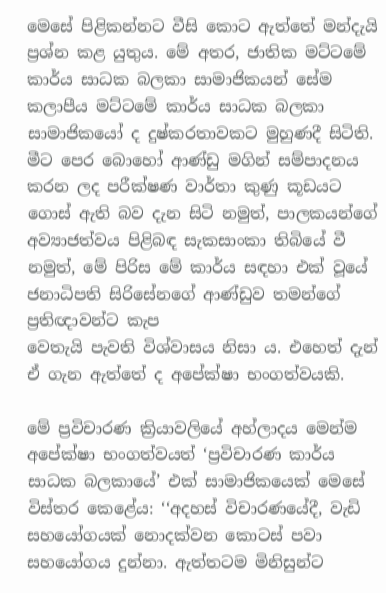මෙසේ පිළිකන්නට වීසි කොට ඇත්තේ මන්දැයි ප්‍රශ්න කළ යුතුය. මේ අතර, ජාතික මට්ටමේ කාර්ය සාධක බලකා සාමාජිකයන් සේම කලාපීය මට්ටමේ කාර්ය සාධක බලකා සාමාජිකයෝ ද දුෂ්කරතාවකට මුහුණදී සිටිති. මීට පෙර බොහෝ ආණ්ඩු මගින් සම්පාදනය කරන ලද පරීක්ෂණ වාර්තා කුණු කූඩයට ගොස් ඇති බව දැන සිටි නමුත්, පාලකයන්ගේ අව්‍යාජත්වය පිළිබඳ සැකසාංකා තිබියේ වී නමුත්, මේ පිරිස මේ කාර්ය සඳහා එක් වූයේ ජනාධිපති සිරිසේනගේ ආණ්ඩුව තමන්ගේ ප්‍රතිඥාවන්ට කැප
වෙතැයි පැවති විශ්වාසය නිසා ය. එහෙත් දැන් ඒ ගැන ඇත්තේ ද අපේක්ෂා භංගත්වයකි.

මේ ප්‍රවිචාරණ ක්‍රියාවලියේ අහ්ලාදය මෙන්ම අපේක්ෂා භංගත්වයත් ‘ප්‍රවිචාරණ කාර්ය සාධක බලකායේ’ එක් සාමාජිකයෙක් මෙසේ විස්තර කෙළේය: ‘‘අදහස් විචාරණයේදී, වැඩි සහයෝගයක් නොදක්වන කොටස් පවා සහයෝගය දුන්නා. ඇත්තටම මිනිසුන්ට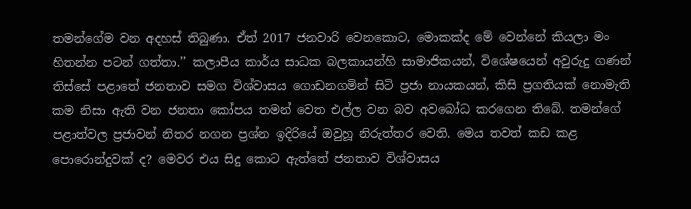තමන්ගේම වන අදහස් තිබුණා. ඒත් 2017 ජනවාරි වෙනකොට, මොකක්ද මේ වෙන්නේ කියලා මං හිතන්න පටන් ගත්තා.’’ කලාපීය කාර්ය සාධක බලකායන්හි සාමාජිකයන්, විශේෂයෙන් අවුරුදු ගණන් තිස්සේ පළාතේ ජනතාව සමග විශ්වාසය ගොඩනගමින් සිටි ප්‍රජා නායකයන්, කිසි ප්‍රගතියක් නොමැති කම නිසා ඇති වන ජනතා කෝපය තමන් වෙත එල්ල වන බව අවබෝධ කරගෙන තිබේ. තමන්ගේ පළාත්වල ප්‍රජාවන් නිතර නගන ප්‍රශ්න ඉදිරියේ ඔවුහූ නිරුත්තර වෙති. මෙය තවත් කඩ කළ පොරොන්දුවක් ද? මෙවර එය සිදු කොට ඇත්තේ ජනතාව විශ්වාසය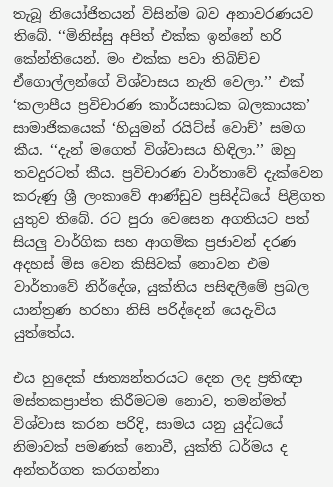තැබූ නියෝජිතයන් විසින්ම බව අනාවරණයව තිබේ. ‘‘මිනිස්සු අපිත් එක්ක ඉන්නේ හරි කේන්තියෙන්. මං එක්ක පවා තිබිච්ච ඒගොල්ලන්ගේ විශ්වාසය නැති වෙලා.’’ එක් ‘කලාපීය ප්‍රවිචාරණ කාර්යසාධක බලකායක’ සාමාජිකයෙක් ‘හියුමන් රයිට්ස් වොච්’ සමග කීය. ‘‘දැන් මගෙත් විශ්වාසය හිඳිලා.’’ ඔහු තවදුරටත් කීය. ප්‍රවිචාරණ වාර්තාවේ දැක්වෙන කරුණු ශ්‍රී ලංකාවේ ආණ්ඩුව ප්‍රසිද්ධියේ පිළිගත යුතුව තිබේ. රට පුරා වෙසෙන අගතියට පත් සියලු වාර්ගික සහ ආගමික ප්‍රජාවන් දරණ අදහස් මිස වෙන කිසිවක් නොවන එම වාර්තාවේ නිර්දේශ, යුක්තිය පසිඳලීමේ ප්‍රබල යාන්ත්‍රණ හරහා නිසි පරිද්දෙන් යෙදැවිය යුත්තේය.

එය හුදෙක් ජාත්‍යන්තරයට දෙන ලද ප්‍රතිඥා මස්තකප්‍රාප්ත කිරීමටම නොව, තමන්මත් විශ්වාස කරන පරිදි, සාමය යනු යුද්ධයේ නිමාවක් පමණක් නොවී, යුක්ති ධර්මය ද අන්තර්ගත කරගන්නා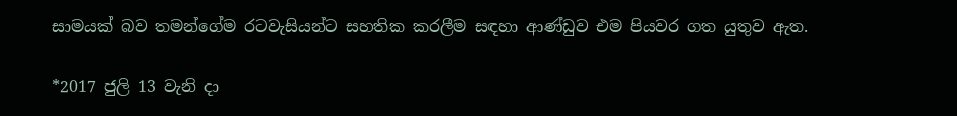සාමයක් බව තමන්ගේම රටවැසියන්ට සහතික කරලීම සඳහා ආණ්ඩුව එම පියවර ගත යුතුව ඇත.

*2017 ජුලි 13 වැනි දා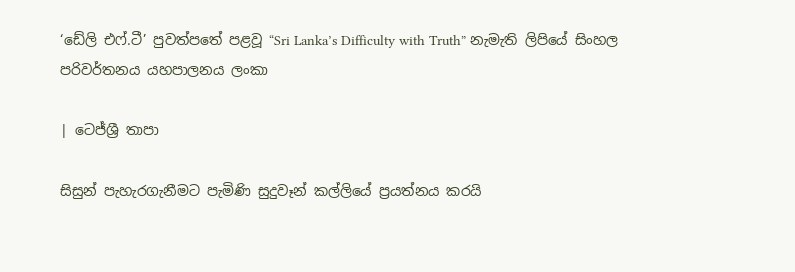‘ඩේලි එෆ්.ටී’ පුවත්පතේ පළවූ “Sri Lanka’s Difficulty with Truth” නැමැති ලිපියේ සිංහල පරිවර්තනය යහපාලනය ලංකා

| ටෙජ්ශ්‍රී තාපා

සිසුන් පැහැරගැනීමට පැමිණි සුදුවෑන් කල්ලියේ ප්‍රයත්නය කරයි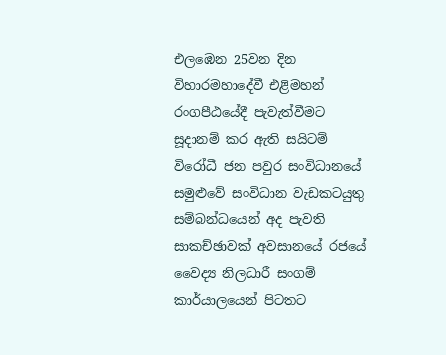එලඹෙන 25වන දින විහාරමහාදේවී එළිමහන් රංගපීඨයේදී පැවැත්වීමට සූදානම් කර ඇති සයිටම් විරෝධී ජන පවුර සංවිධානයේ සමුළුවේ සංවිධාන වැඩකටයුතු සම්බන්ධයෙන් අද පැවති සාකච්ඡාවක් අවසානයේ රජයේ වෛද්‍ය නිලධාරී සංගම් කාර්යාලයෙන් පිටතට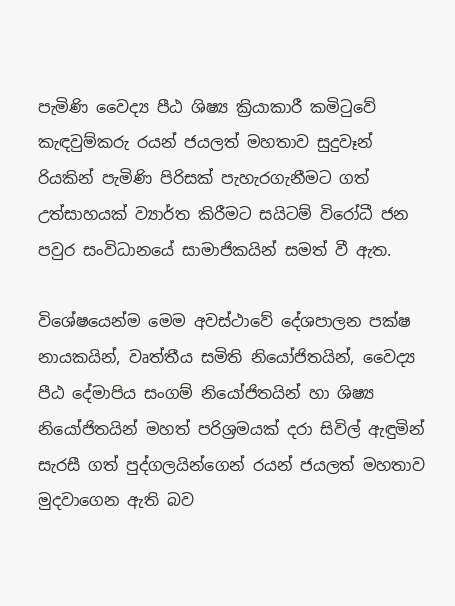පැමිණි වෛද්‍ය පීඨ ශිෂ්‍ය ක්‍රියාකාරී කමිටුවේ කැඳවුම්කරු රයන් ජයලත් මහතාව සුදුවෑන් රියකින් පැමිණි පිරිසක් පැහැරගැනීමට ගත් උත්සාහයක් ව්‍යාර්ත කිරීමට සයිටම් විරෝධී ජන පවුර සංවිධානයේ සාමාජිකයින් සමත් වී ඇත.

විශේෂයෙන්ම මෙම අවස්ථාවේ දේශපාලන පක්ෂ නායකයින්, වෘත්තීය සමිති නියෝජිතයින්, වෛද්‍ය පීඨ දේමාපිය සංගම් නියෝජිතයින් හා ශිෂ්‍ය නියෝජිතයින් මහත් පරිශ්‍රමයක් දරා සිවිල් ඇඳුමින් සැරසී ගත් පුද්ගලයින්ගෙන් රයන් ජයලත් මහතාව මුදවාගෙන ඇති බව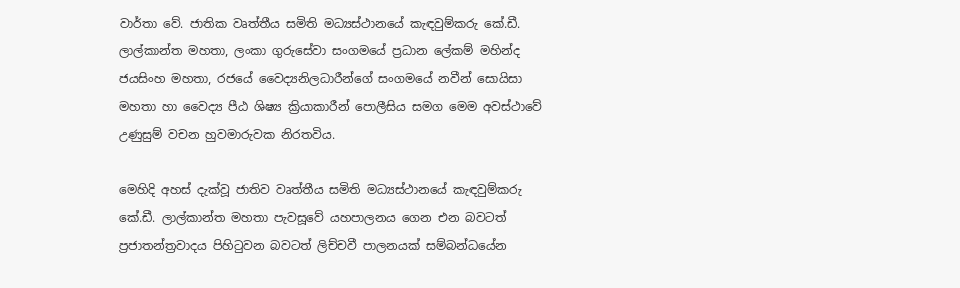වාර්තා වේ. ජාතික වෘත්තීය සමිති මධ්‍යස්ථානයේ කැඳවුම්කරු කේ.ඩී. ලාල්කාන්ත මහතා, ලංකා ගුරුසේවා සංගමයේ ප්‍රධාන ලේකම් මහින්ද ජයසිංහ මහතා, රජයේ වෛද්‍යනිලධාරීන්ගේ සංගමයේ නවීන් සොයිසා මහතා හා වෛද්‍ය පීඨ ශිෂ්‍ය ක්‍රියාකාරීන් පොලීසිය සමග මෙම අවස්ථාවේ උණුසුම් වචන හුවමාරුවක නිරතවිය.

මෙහිදි අහස් දැක්වූ ජාතිව වෘත්තීය සමිති මධ්‍යස්ථානයේ කැඳවුම්කරු කේ.ඩී. ලාල්කාන්ත මහතා පැවසූවේ යහපාලනය ගෙන එන බවටත් ප්‍රජාතන්ත්‍රවාදය පිහිටුවන බවටත් ලිච්චවී පාලනයක් සම්බන්ධයේන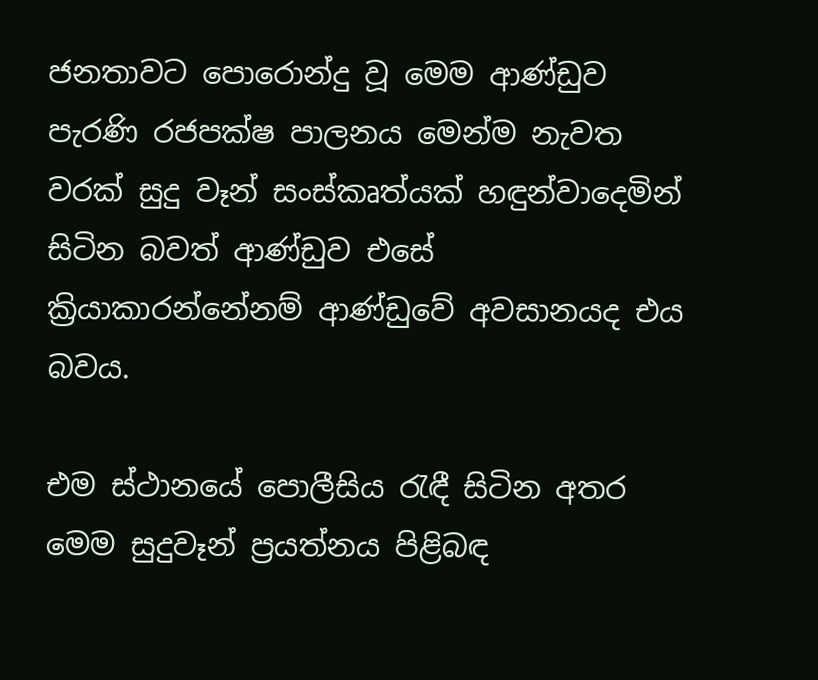ජනතාවට පොරොන්දු වූ මෙම ආණ්ඩුව පැරණි රජපක්ෂ පාලනය මෙන්ම නැවත වරක් සුදු වෑන් සංස්කෘත්යක් හඳුන්වාදෙමින් සිටින බවත් ආණ්ඩුව එසේ ක්‍රියාකාරන්නේනම් ආණ්ඩුවේ අවසානයද එය බවය.

එම ස්ථානයේ පොලීසිය රැඳී සිටින අතර මෙම සුදුවෑන් ප්‍රයත්නය පිළිබඳ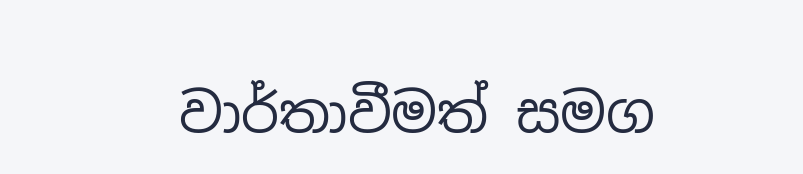වාර්තාවීමත් සමග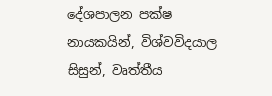දේශපාලන පක්ෂ නායකයින්, විශ්වවිදයාල සිසුන්, වෘත්තීය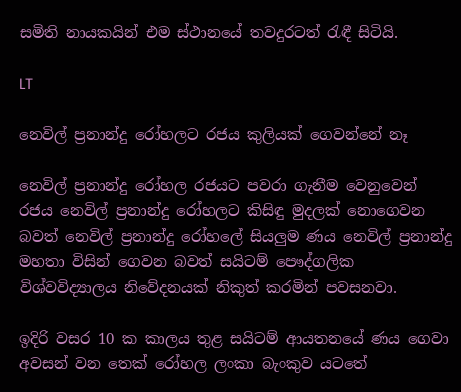සමිති නායකයින් එම ස්ථානයේ තවදුරටත් රැඳී සිටියි.

LT

නෙවිල් ප්‍රනාන්දු රෝහලට රජය කුලියක් ගෙවන්නේ නෑ

නෙවිල් ප්‍රනාන්දු රෝහල රජයට පවරා ගැනීම වෙනුවෙන් රජය නෙවිල් ප්‍රනාන්දු රෝහලට කිසිඳු මුදලක් නොගෙවන බවත් නෙවිල් ප්‍රනාන්දු රෝහලේ සියලුම ණය නෙවිල් ප්‍රනාන්දු මහතා විසින් ගෙවන බවත් සයිටම් පෞද්ගලික විශ්වවිද්‍යාලය නිවේදනයක් නිකුත් කරමින් පවසනවා.

ඉදිරි වසර 10 ක කාලය තුළ සයිටම් ආයතනයේ ණය ගෙවා අවසන් වන තෙක් රෝහල ලංකා බැංකුව යටතේ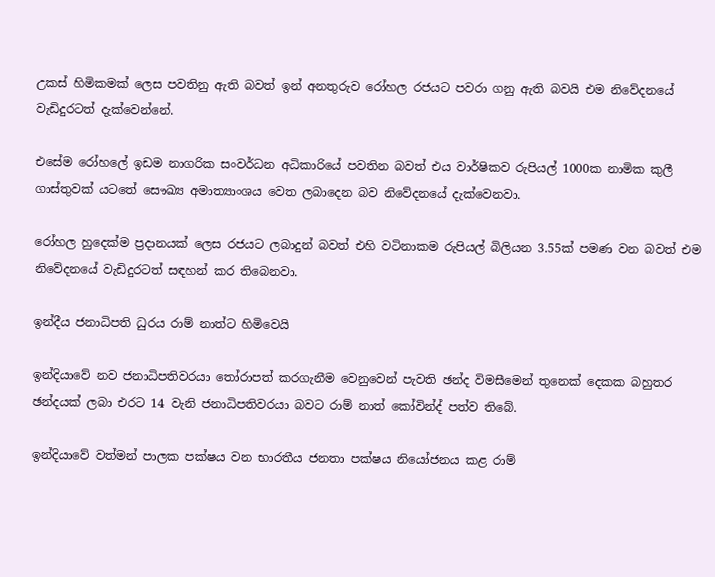උකස් හිමිකමක් ලෙස පවතිනු ඇති බවත් ඉන් අනතුරුව රෝහල රජයට පවරා ගනු ඇති බවයි එම නිවේදනයේ වැඩිදුරටත් දැක්වෙන්නේ.

එසේම රෝහලේ ඉඩම නාගරික සංවර්ධන අධිකාරියේ පවතින බවත් එය වාර්ෂිකව රුපියල් 1000ක නාමික කුලී ගාස්තුවක් යටතේ සෞඛ්‍ය අමාත්‍යාංශය වෙත ලබාදෙන බව නිවේදනයේ දැක්වෙනවා.

රෝහල හුදෙක්ම ප්‍රදානයක් ලෙස රජයට ලබාදුන් බවත් එහි වටිනාකම රුපියල් බිලියන 3.55ක් පමණ වන බවත් එම නිවේදනයේ වැඩිදුරටත් සඳහන් කර තිබෙනවා.

ඉන්දීය ජනාධිපති ධුරය රාම් නාත්ට හිමිවෙයි

ඉන්දියාවේ නව ජනාධිපතිවරයා තෝරාපත් කරගැනීම වෙනුවෙන් පැවති ඡන්ද විමසීමෙන් තුනෙක් දෙකක බහුතර ඡන්දයක් ලබා එරට 14 වැනි ජනාධිපතිවරයා බවට රාම් නාත් කෝවින්ද් පත්ව තිබේ.

ඉන්දියාවේ වත්මන් පාලක පක්ෂය වන භාරතීය ජනතා පක්ෂය නියෝජනය කළ රාම්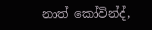නාත් කෝවින්ද්,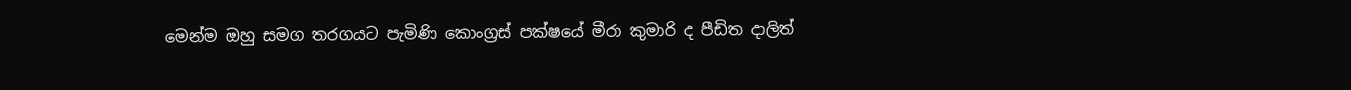මෙන්ම ඔහු සමග තරගයට පැමිණි කොංග්‍රස් පක්ෂයේ මීරා කුමාරි ද පීඩිත දාලිත්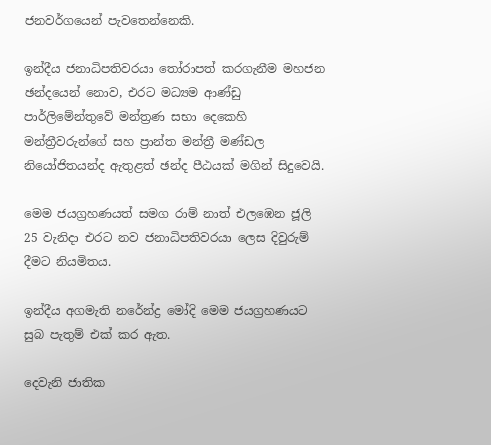ජනවර්ගයෙන් පැවතෙන්නෙකි.

ඉන්දීය ජනාධිපතිවරයා තෝරාපත් කරගැනීම මහජන ඡන්දයෙන් නොව, එරට මධ්‍යම ආණ්ඩු පාර්ලිමේන්තුවේ මන්ත්‍රණ සභා දෙකෙහි මන්ත්‍රීවරුන්ගේ සහ ප්‍රාන්ත මන්ත්‍රී මණ්ඩල නියෝජිතයන්ද ඇතුළත් ඡන්ද පීඨයක් මගින් සිදුවෙයි.

මෙම ජයග්‍රහණයත් සමග රාම් නාත් එලඹෙන ජූලි 25 වැනිදා එරට නව ජනාධිපතිවරයා ලෙස දිවුරුම් දීමට නියමිතය.

ඉන්දීය අගමැති නරේන්ද්‍ර මෝදි මෙම ජයග්‍රහණයට සුබ පැතුම් එක් කර ඇත.

දෙවැනි ජාතික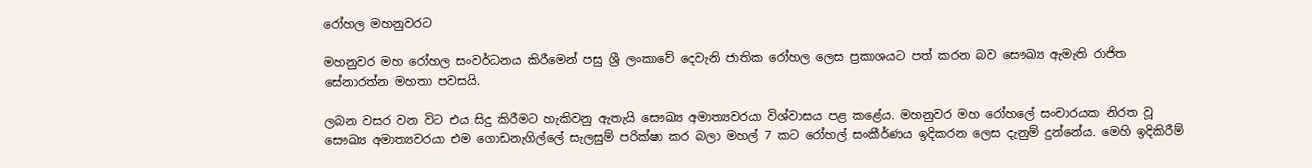රෝහල මහනුවරට

මහනුවර මහ රෝහල සංවර්ධනය කිරීමෙන් පසු ශ්‍රී ලංකාවේ දෙවැනි ජාතික රෝහල ලෙස ප්‍රකාශයට පත් කරන බව සෞඛ්‍ය ඇමැති රාජිත සේනාරත්න මහතා පවසයි.

ලබන වසර වන විට එය සිදු කිරීමට හැකිවනු ඇතැයි සෞඛ්‍ය අමාත්‍යවරයා විශ්වාසය පළ කළේය. මහනුවර මහ රෝහලේ සංචාරයක නිරත වූ සෞඛ්‍ය අමාත්‍යවරයා එම ගොඩනැගිල්ලේ සැලසුම් පරික්ෂා කර බලා මහල් 7 කට රෝහල් සංකීර්ණය ඉදිකරන ලෙස දැනුම් දුන්නේය. මෙහි ඉදිකිරීම්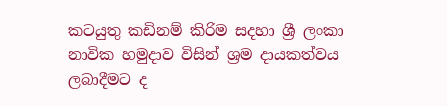කටයුතු කඩිනම් කිරිම සදහා ශ්‍රී ලංකා නාවික හමුදාව විසින් ශ්‍රම දායකත්වය ලබාදීමට ද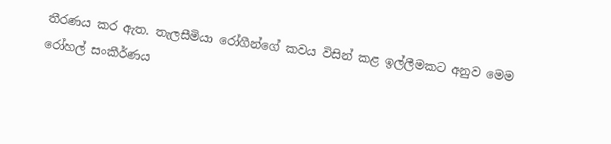තීරණය කර ඇත. තැලසීමියා රෝගීන්ගේ කවය විසින් කළ ඉල්ලීමකට අනුව මෙම රෝහල් සංකීර්ණය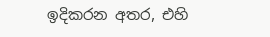ඉදිකරන අතර, එහි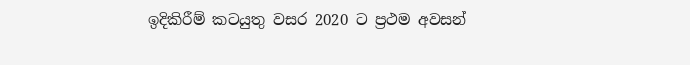ඉදිකිරීම් කටයුතු වසර 2020 ට ප්‍රථම අවසන්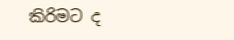කිරිමට ද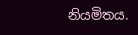නියමිතය.